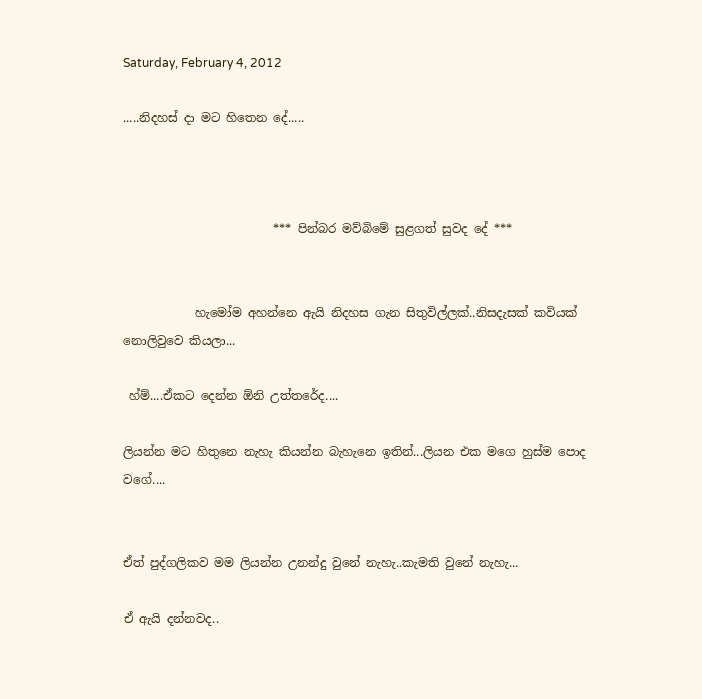Saturday, February 4, 2012

.....නිදහස් දා මට හිතෙන දේ.....



                         *** පින්බර මව්බිමේ සුළගත් සුවද දේ ***


            හැමෝම අහන්නෙ ඇයි නිදහස ගැන සිතුවිල්ලක්..නිසදැසක් කවියක් නොලිවුවෙ කියලා...

 හ්ම්....ඒකට දෙන්න ඕනි උත්තරේද....

ලියන්න මට හිතුනෙ නැහැ කියන්න බැහැනෙ ඉතින්...ලියන එක මගෙ හුස්ම පොද වගේ....


ඒත් පුද්ගලිකව මම ලියන්න උනන්දු වුනේ නැහැ..කැමති වුනේ නැහැ...

ඒ ඇයි දන්නවද..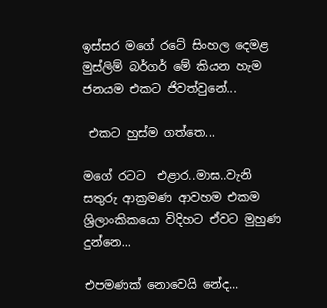ඉස්සර මගේ රටේ සිංහල දෙමළ මුස්ලිම් බර්ගර් මේ කියන හැම ජනයම එකට ජිවත්වුනේ...

 එකට හුස්ම ගත්තෙ...

මගේ රටට  එළාර..මාඝ..වැනි සතුරු ආක්‍රමණ ආවහම එකම ශ්‍රිලාංකිකයො විදිහට ඒවට මුහුණ දුන්නෙ...

එපමණක් නොවෙයි නේද...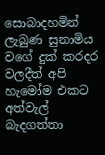සොබාදහමින් ලැබුණ සුනාමිය වගේ දුක් කරදර වලදීත් අපි හැමෝම එකට අත්වැල් බැදගත්තා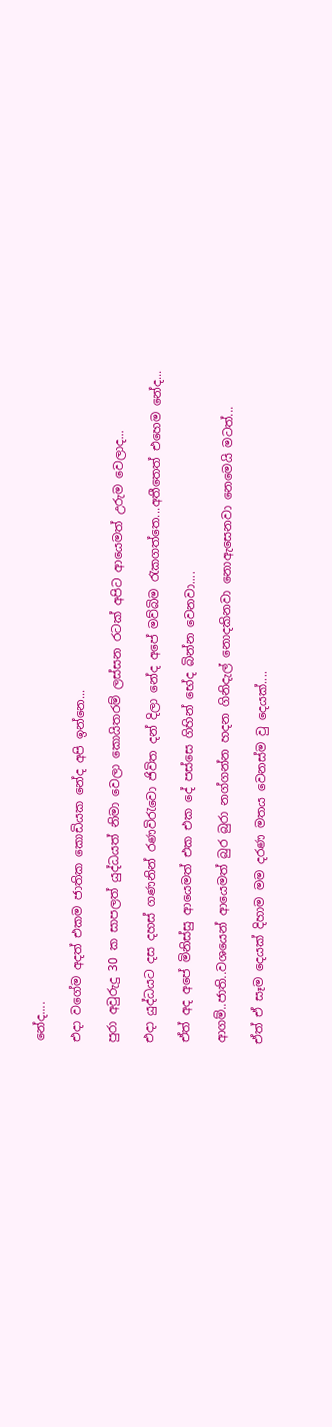නේද....

එදා වගේම අදත් එකම ජාතික කොඩියක නේද අපි ඉන්නෙ...

පුරා අවුරුදු 30 ක සාපලත් යුද්ධයත් නිමා වෙලා කොයිතරම් ලස්සන රටක් අපිට ආයෙමත් උරුම වෙලාද...

එදා යුද්ධයට දස දහස් ගණනින් රණවි‍රැවො ජිවිත දන් දිලා නේද අපේ මව්බිම රැකගත්තෙ...අතීතෙත් එහෙම නේද...

ඒත් අද අපේ මිනිස්සු ආයෙමත් එක එක දේ පස්සෙ ගිහින් භේද බින්න වෙනවා....

ආගම්..ජාති..වශයෙන් ආයෙමත් බුර බුරා නග්ගන්න හදන ගිනිදැල් නොදකිනවා නොඇසෙනවා නෙමෙයි මටත්...

ඒත් ඒ සෑම දෙයක් දිහාම මම දරණ මතය වෙනස්ම වු දෙයක්....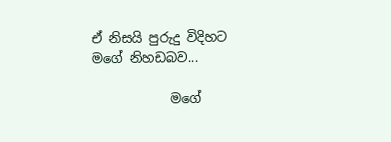ඒ නිසයි පුරුදු විදිහට මගේ නිහඩබව...

            මගේ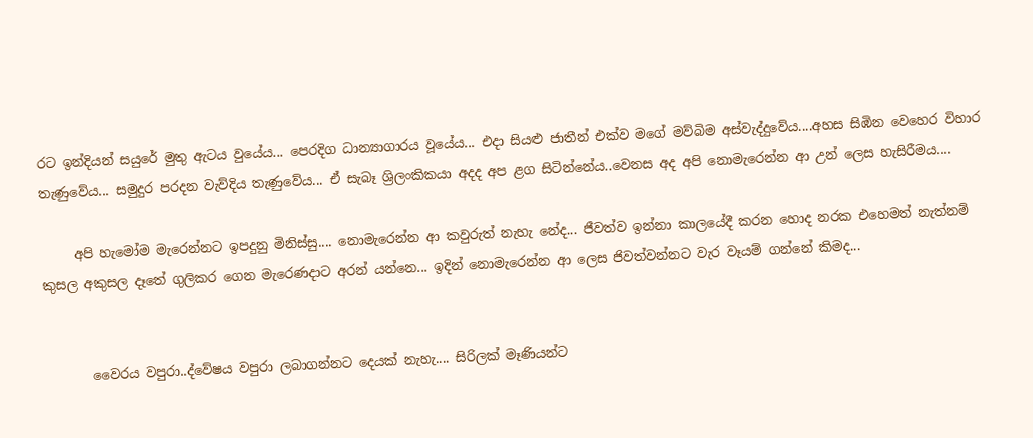රට ඉන්දියන් සයුරේ මුතු ඇටය වුයේය... පෙරදිග ධාන්‍යාගාරය වූයේය... එදා සියළු ජාතීන් එක්ව මගේ මව්බිම අස්වැද්දුවේය....අහස සිඹින වෙහෙර විහාර තැණුවේය... සමුදුර පරදන වැව්දිය තැණුවේය... ඒ සැබෑ ශ්‍රිලංකිකයා අදද අප ළග සිටින්නේය..වෙනස අද අපි නොමැරෙන්න ආ උන් ලෙස හැසිරීමය....

     අපි හැමෝම මැරෙන්නට ඉපදුනු මිනිස්සු.... නොමැරෙන්න ආ කවුරුත් නැහැ නේද... ජීවත්ව ඉන්නා කාලයේදී කරන හොද නරක එහෙමත් නැත්නම් කුසල අකුසල දෑතේ ගුලිකර ගෙන මැරෙණදාට අරන් යන්නෙ... ඉදින් නොමැරෙන්න ආ ලෙස ජිවත්වන්නට වැර වෑයම් ගන්නේ කිමද...


       වෛරය වපුරා..ද්වේෂය වපුරා ලබාගන්නට දෙයක් නැහැ.... සිරිලක් මෑණියන්ට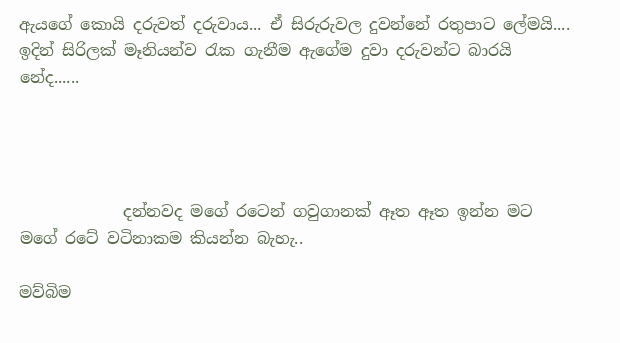ඇයගේ කොයි දරුවත් දරුවාය... ඒ සිරුරුවල දුවන්නේ රතුපාට ලේමයි.... ඉදින් සිරිලක් මෑනියන්ව රැක ගැනීම ඇගේම දුවා දරුවන්ට බාරයි නේද......




             දන්නවද මගේ රටෙන් ගවුගානක් ඈත ඈත ඉන්න මට මගේ රටේ වටිනාකම කියන්න බැහැ..

මව්බිම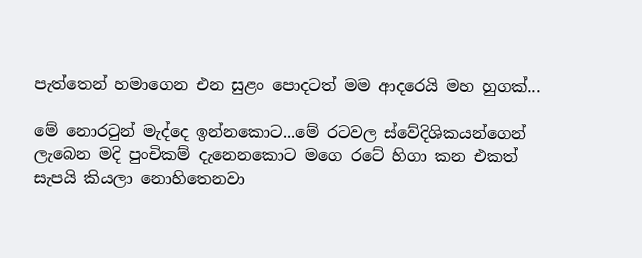පැත්තෙන් හමාගෙන එන සුළං පොදටත් මම ආදරෙයි මහ හුගක්...

මේ නොරටුන් මැද්දෙ ඉන්නකොට...මේ රටවල ස්වේදිශිකයන්ගෙන් ලැබෙන මදි පුංචිකම් දැනෙනකොට මගෙ රටේ හිගා කන එකත් සැපයි කියලා නොහිතෙනවා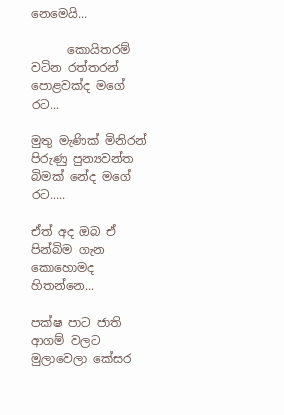නෙමෙයි...

      කොයිතරම් වටින රත්තරන් පොළවක්ද මගේ රට...

මුතු මැණික් මිනිරන් පිරුණු පුන්‍යවන්ත බිමක් නේද මගේ රට.....

ඒත් අද ඔබ ඒ පින්බිම ගැන කොහොමද හිතන්නෙ...

පක්ෂ පාට ජාති ආගම් වලට මුලාවෙලා කේසර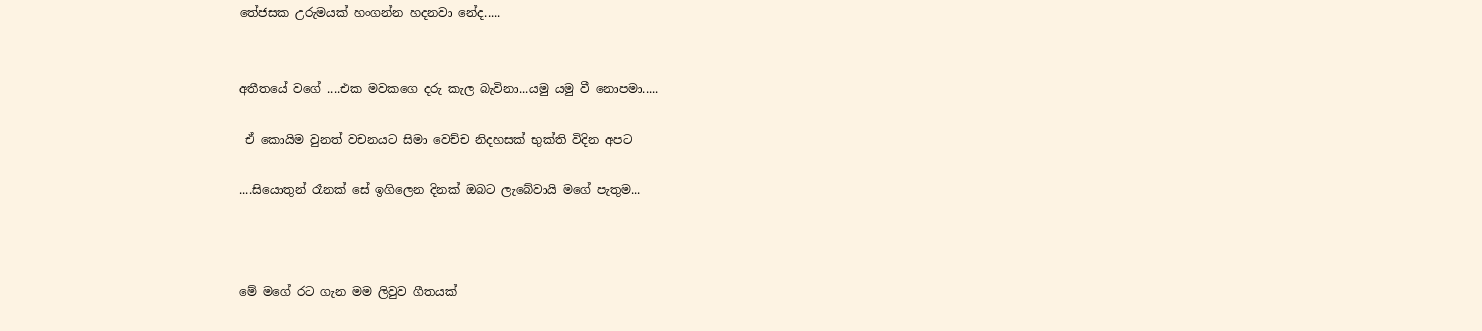තේජසක උරුමයක් හංගන්න හදනවා නේද.....


අතීතයේ වගේ ....එක මවකගෙ දරු කැල බැවිනා...යමු යමු වී නොපමා.....

 ඒ කොයිම වුනත් වචනයට සිමා වෙච්ච නිදහසක් භුක්ති විදින අපට

....සියොතුන් රෑනක් සේ ඉගිලෙන දිනක් ඔබට ලැබේවායි මගේ පැතුම...



මේ මගේ රට ගැන මම ලිවුව ගීතයක්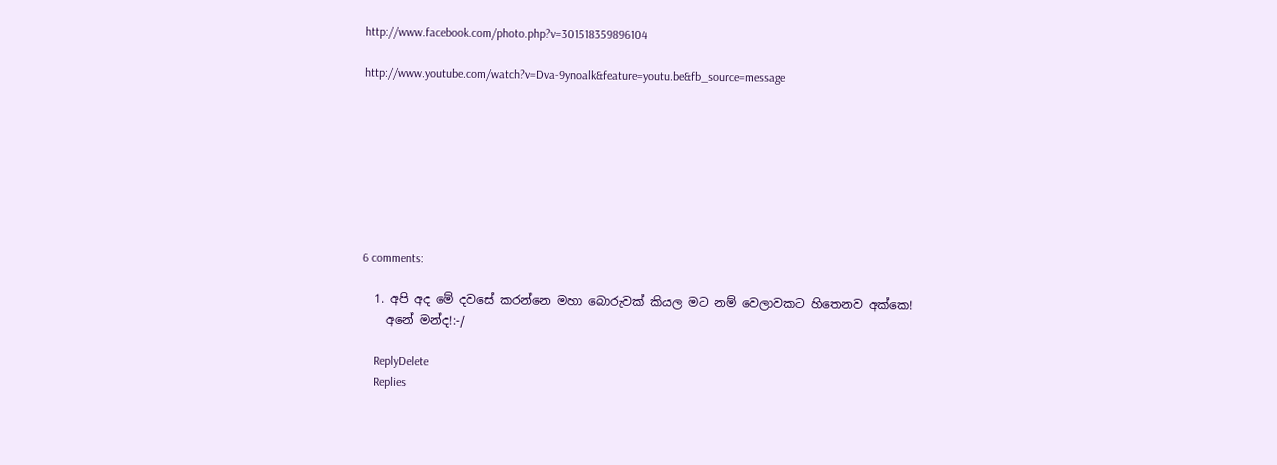http://www.facebook.com/photo.php?v=301518359896104

http://www.youtube.com/watch?v=Dva-9ynoalk&feature=youtu.be&fb_source=message








6 comments:

  1. අපි අද මේ දවසේ කරන්නෙ මහා බොරුවක් කියල මට නම් වෙලාවකට හිතෙනව අක්කෙ!
    අනේ මන්ද!:-/

    ReplyDelete
    Replies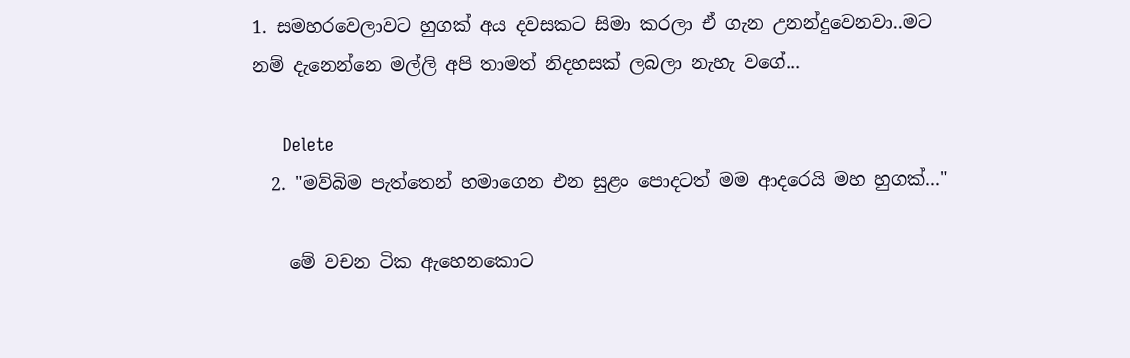1. සමහරවෙලාවට හුගක් අය දවසකට සිමා කරලා ඒ ගැන උනන්දුවෙනවා..මට නම් දැනෙන්නෙ මල්ලි අපි තාමත් නිදහසක් ලබලා නැහැ වගේ...

      Delete
  2. "මව්බිම පැත්තෙන් හමාගෙන එන සුළං පොදටත් මම ආදරෙයි මහ හුගක්..."

    මේ වචන ටික ඇහෙනකොට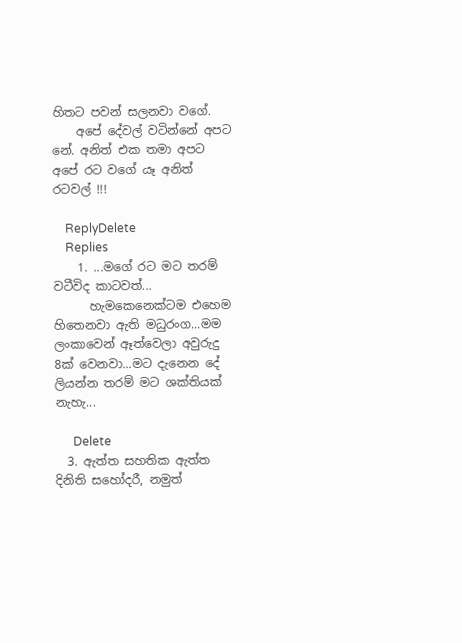හිතට පවන් සලනවා වගේ.
    අපේ දේවල් වටින්නේ අපට නේ. අනිත් එක තමා අපට අපේ රට වගේ යෑ අනිත් රටවල් !!!

    ReplyDelete
    Replies
    1. ...මගේ රට මට තරම් වටීවිද කාටවත්...
      හැමකෙනෙක්ටම එහෙම හිතෙනවා ඇති මධුරංග...මම ලංකාවෙන් ඈත්වෙලා අවුරුදු 8ක් වෙනවා...මට දැනෙන දේ ලියන්න තරම් මට ශක්තියක් නැහැ...

      Delete
  3. ඇත්ත සහතික ඇත්ත දිනිති සහෝදරී, නමුත්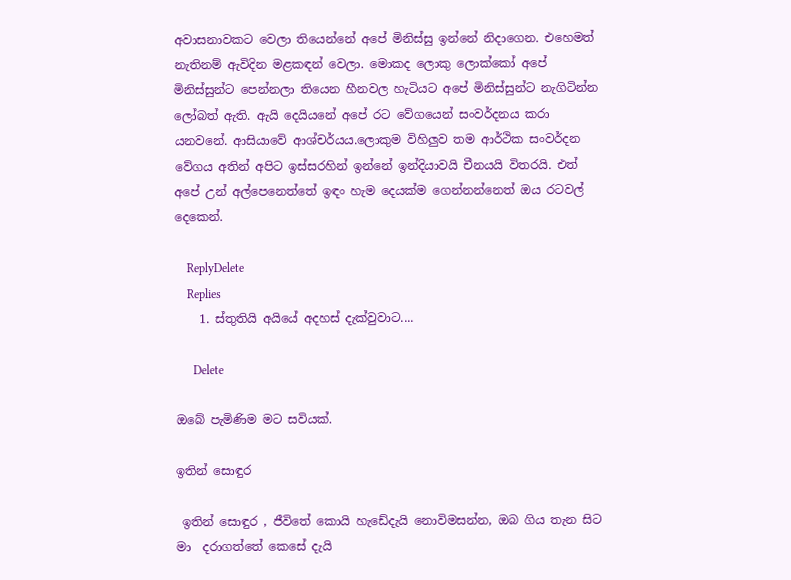අවාසනාවකට වෙලා තියෙන්නේ අපේ මිනිස්සු ඉන්නේ නිදාගෙන. එහෙමත් නැතිනම් ඇවිදින මළකඳන් වෙලා. මොකද ලොකු ලොක්කෝ අපේ මිනිස්සුන්ට පෙන්නලා තියෙන හීනවල හැටියට අපේ මිනිස්සුන්ට නැගිටින්න ලෝබත් ඇති. ඇයි දෙයියනේ අපේ රට වේගයෙන් සංවර්දනය කරා යනවනේ. ආසියාවේ ආශ්චර්යය.ලොකුම විහිලුව තම ආර්ථික සංවර්දන වේගය අතින් අපිට ඉස්සරහින් ඉන්නේ ඉන්දියාවයි චීනයයි විතරයි. එත් අපේ උන් අල්පෙනෙත්තේ ඉඳං හැම දෙයක්ම ගෙන්නන්නෙත් ඔය රටවල් දෙකෙන්.

    ReplyDelete
    Replies
    1. ස්තුතියි අයියේ අදහස් දැක්වුවාට....

      Delete

ඔබේ පැමිණිම මට සවියක්.

ඉතින් සොඳුර

 ඉතින් සොඳුර , ජීවිතේ කොයි හැඩේදැයි නොවිමසන්න, ඔබ ගිය තැන සිට මා  දරාගත්තේ කෙසේ දැයි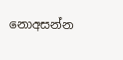නොඅසන්න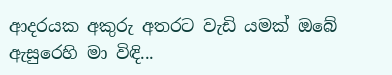ආදරයක අකුරු අතරට වැඩි යමක් ඔබේ ඇසුරෙහි මා විඳි...